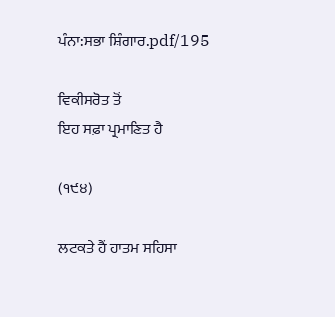ਪੰਨਾ:ਸਭਾ ਸ਼ਿੰਗਾਰ.pdf/195

ਵਿਕੀਸਰੋਤ ਤੋਂ
ਇਹ ਸਫ਼ਾ ਪ੍ਰਮਾਣਿਤ ਹੈ

(੧੯੪)

ਲਟਕਤੇ ਹੈਂ ਹਾਤਮ ਸਹਿਸਾ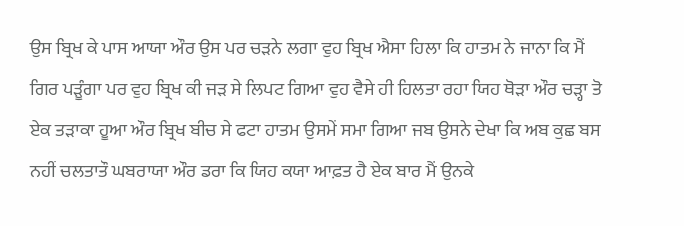ਉਸ ਬ੍ਰਿਖ ਕੇ ਪਾਸ ਆਯਾ ਔਰ ਉਸ ਪਰ ਚੜਨੇ ਲਗਾ ਵੁਹ ਬ੍ਰਿਖ ਐਸਾ ਹਿਲਾ ਕਿ ਹਾਤਮ ਨੇ ਜਾਨਾ ਕਿ ਮੈਂ ਗਿਰ ਪੜੂੰਗਾ ਪਰ ਵੁਹ ਬ੍ਰਿਖ ਕੀ ਜੜ ਸੇ ਲਿਪਟ ਗਿਆ ਵੁਹ ਵੈਸੇ ਹੀ ਹਿਲਤਾ ਰਹਾ ਯਿਹ ਥੋੜਾ ਔਰ ਚੜ੍ਹਾ ਤੋ ਏਕ ਤੜਾਕਾ ਹੂਆ ਔਰ ਬ੍ਰਿਖ ਬੀਚ ਸੇ ਫਟਾ ਹਾਤਮ ਉਸਮੇਂ ਸਮਾ ਗਿਆ ਜਬ ਉਸਨੇ ਦੇਖਾ ਕਿ ਅਬ ਕੁਛ ਬਸ ਨਹੀਂ ਚਲਤਾਤੌ ਘਬਰਾਯਾ ਔਰ ਡਰਾ ਕਿ ਯਿਹ ਕਯਾ ਆਫ਼ਤ ਹੈ ਏਕ ਬਾਰ ਮੈਂ ਉਨਕੇ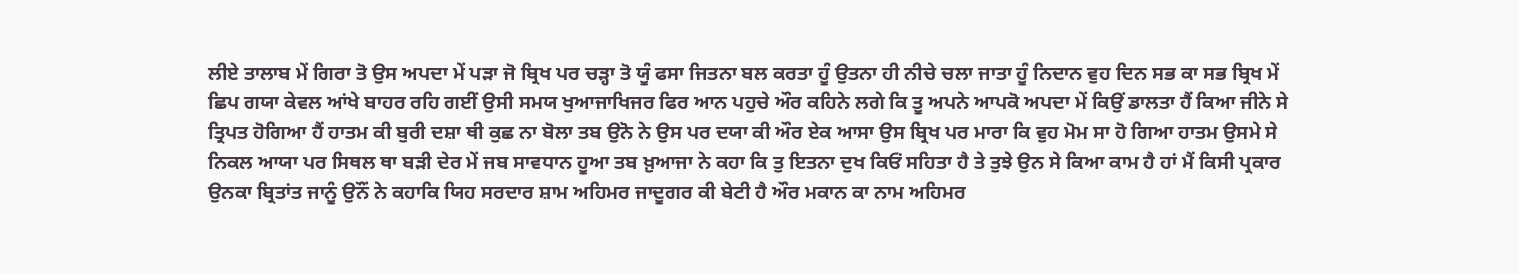ਲੀਏ ਤਾਲਾਬ ਮੇਂ ਗਿਰਾ ਤੋ ਉਸ ਅਪਦਾ ਮੇਂ ਪੜਾ ਜੋ ਬ੍ਰਿਖ ਪਰ ਚੜ੍ਹਾ ਤੋ ਯੂੰ ਫਸਾ ਜਿਤਨਾ ਬਲ ਕਰਤਾ ਹੂੰ ਉਤਨਾ ਹੀ ਨੀਚੇ ਚਲਾ ਜਾਤਾ ਹੂੰ ਨਿਦਾਨ ਵੁਹ ਦਿਨ ਸਭ ਕਾ ਸਭ ਬ੍ਰਿਖ ਮੇਂ ਛਿਪ ਗਯਾ ਕੇਵਲ ਆਂਖੇ ਬਾਹਰ ਰਹਿ ਗਈਂ ਉਸੀ ਸਮਯ ਖੁਆਜਾਖਿਜਰ ਫਿਰ ਆਨ ਪਹੁਚੇ ਔਰ ਕਹਿਨੇ ਲਗੇ ਕਿ ਤੂ ਅਪਨੇ ਆਪਕੋ ਅਪਦਾ ਮੇਂ ਕਿਉਂ ਡਾਲਤਾ ਹੈਂ ਕਿਆ ਜੀਨੇ ਸੇ ਤ੍ਰਿਪਤ ਹੋਗਿਆ ਹੈਂ ਹਾਤਮ ਕੀ ਬੁਰੀ ਦਸ਼ਾ ਥੀ ਕੁਛ ਨਾ ਬੋਲਾ ਤਬ ਉਨੋ ਨੇ ਉਸ ਪਰ ਦਯਾ ਕੀ ਔਰ ਏਕ ਆਸਾ ਉਸ ਬ੍ਰਿਖ ਪਰ ਮਾਰਾ ਕਿ ਵੁਹ ਮੋਮ ਸਾ ਹੋ ਗਿਆ ਹਾਤਮ ਉਸਮੇ ਸੇ ਨਿਕਲ ਆਯਾ ਪਰ ਸਿਥਲ ਥਾ ਬੜੀ ਦੇਰ ਮੇਂ ਜਬ ਸਾਵਧਾਨ ਹੂਆ ਤਬ ਖ਼ੁਆਜਾ ਨੇ ਕਹਾ ਕਿ ਤੁ ਇਤਨਾ ਦੁਖ ਕਿਓਂ ਸਹਿਤਾ ਹੈ ਤੇ ਤੁਝੇ ਉਨ ਸੇ ਕਿਆ ਕਾਮ ਹੈ ਹਾਂ ਮੈਂ ਕਿਸੀ ਪ੍ਰਕਾਰ ਉਨਕਾ ਬ੍ਰਿਤਾਂਤ ਜਾਨੂੰ ਉਨੌਂ ਨੇ ਕਹਾਕਿ ਯਿਹ ਸਰਦਾਰ ਸ਼ਾਮ ਅਹਿਮਰ ਜਾਦੂਗਰ ਕੀ ਬੇਟੀ ਹੈ ਔਰ ਮਕਾਨ ਕਾ ਨਾਮ ਅਹਿਮਰ